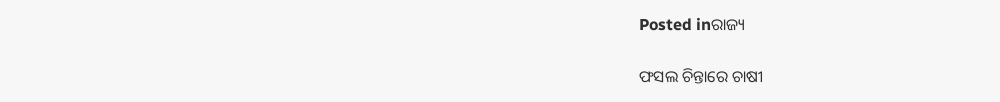Posted inରାଜ୍ୟ

ଫସଲ ଚିନ୍ତାରେ ଚାଷୀ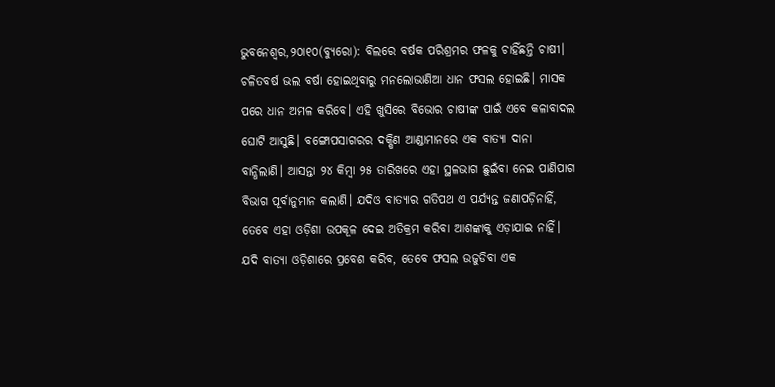ଭୁବନେଶ୍ୱର,୨୦ା୧୦(ବ୍ୟୁରୋ): ବିଲରେ ବର୍ଷକ ପରିଶ୍ରମର ଫଳକୁ ଚାହିଁଛନ୍ତି ଚାଷୀ। ଚଳିତବର୍ଷ ଭଲ ବର୍ଷା ହୋଇଥିବାରୁ ମନଲୋଭାଣିଆ ଧାନ ଫସଲ ହୋଇଛି। ମାସକ ପରେ ଧାନ ଅମଳ କରିବେ। ଏହି ଖୁସିରେ ବିଭୋର ଚାଷୀଙ୍କ ପାଇଁ ଏବେ କଳାବାଦଲ ଘୋଟି ଆସୁଛି। ବଙ୍ଗୋପସାଗରର ଦକ୍ଷିଣ ଆଣ୍ଡାମାନରେ ଏକ ବାତ୍ୟା ଦାନା ବାନ୍ଧିଲାଣି। ଆସନ୍ତା ୨୪ କିମ୍ବା ୨୫ ତାରିଖରେ ଏହା ସ୍ଥଳଭାଗ ଛୁଇଁବା ନେଇ ପାଣିପାଗ ବିଭାଗ ପୂର୍ବାନୁମାନ କଲାଣି। ଯଦିଓ ବାତ୍ୟାର ଗତିପଥ ଏ ପର୍ଯ୍ୟନ୍ତ ଜଣାପଡ଼ିନାହିଁ, ତେବେ ଏହା ଓଡ଼ିଶା ଉପକୂଳ ଦେଇ ଅତିକ୍ରମ କରିବା ଆଶଙ୍କାକୁ ଏଡ଼ାଯାଇ ନାହିଁ। ଯଦି ବାତ୍ୟା ଓଡ଼ିଶାରେ ପ୍ରବେଶ କରିବ, ତେବେ ଫସଲ ଉଜୁଡିବା ଏକ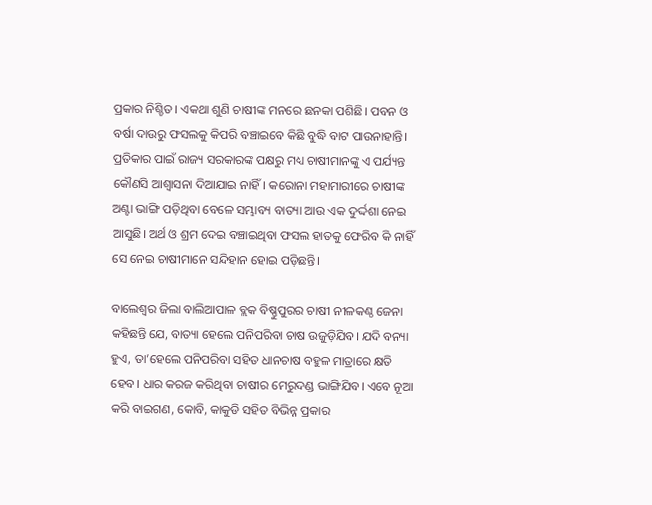ପ୍ରକାର ନିଶ୍ଚିତ। ଏକଥା ଶୁଣି ଚାଷୀଙ୍କ ମନରେ ଛନକା ପଶିଛି। ପବନ ଓ ବର୍ଷା ଦାଉରୁ ଫସଲକୁ କିପରି ବଞ୍ଚାଇବେ କିଛି ବୁଦ୍ଧି ବାଟ ପାଉନାହାନ୍ତି। ପ୍ରତିକାର ପାଇଁ ରାଜ୍ୟ ସରକାରଙ୍କ ପକ୍ଷରୁ ମଧ୍ୟ ଚାଷୀମାନଙ୍କୁ ଏ ପର୍ଯ୍ୟନ୍ତ କୌଣସି ଆଶ୍ୱାସନା ଦିଆଯାଇ ନାହିଁ। କରୋନା ମହାମାରୀରେ ଚାଷୀଙ୍କ ଅଣ୍ଟା ଭାଙ୍ଗି ପଡ଼ିଥିବା ବେଳେ ସମ୍ଭାବ୍ୟ ବାତ୍ୟା ଆଉ ଏକ ଦୁର୍ଦ୍ଦଶା ନେଇ ଆସୁଛି। ଅର୍ଥ ଓ ଶ୍ରମ ଦେଇ ବଞ୍ଚାଇଥିବା ଫସଲ ହାତକୁ ଫେରିବ କି ନାହିଁ ସେ ନେଇ ଚାଷୀମାନେ ସନ୍ଦିହାନ ହୋଇ ପଡ଼ିଛନ୍ତି।

ବାଲେଶ୍ୱର ଜିଲା ବାଲିଆପାଳ ବ୍ଲକ ବିଷ୍ଣୁପୁରର ଚାଷୀ ନୀଳକଣ୍ଠ ଜେନା କହିଛନ୍ତି ଯେ, ବାତ୍ୟା ହେଲେ ପନିପରିବା ଚାଷ ଉଜୁଡ଼ିଯିବ। ଯଦି ବନ୍ୟା ହୁଏ, ତା’ହେଲେ ପନିପରିବା ସହିତ ଧାନଚାଷ ବହୁଳ ମାତ୍ରାରେ କ୍ଷତି ହେବ। ଧାର କରଜ କରିଥିବା ଚାଷୀର ମେରୁଦଣ୍ଡ ଭାଙ୍ଗିଯିବ। ଏବେ ନୂଆ କରି ବାଇଗଣ, କୋବି, କାକୁଡି ସହିତ ବିଭିନ୍ନ ପ୍ରକାର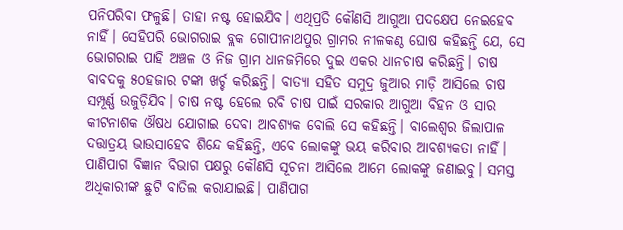ପନିପରିବା ଫଳୁଛି। ତାହା ନଷ୍ଟ ହୋଇଯିବ। ଏଥିପ୍ରତି କୌଣସି ଆଗୁଆ ପଦକ୍ଷେପ ନେଇହେବ ନାହିଁ। ସେହିପରି ଭୋଗରାଇ ବ୍ଲକ ଗୋପୀନାଥପୁର ଗ୍ରାମର ନୀଳକଣ୍ଠ ଘୋଷ କହିଛନ୍ତି ଯେ, ସେ ଭୋଗରାଇ ପାହି ଅଞ୍ଚଳ ଓ ନିଜ ଗ୍ରାମ ଧାନଜମିରେ ଦୁଇ ଏକର ଧାନଚାଷ କରିଛନ୍ତି। ଚାଷ ବାବଦକୁ ୫୦ହଜାର ଟଙ୍କା ଖର୍ଚ୍ଚ କରିଛନ୍ତି। ବାତ୍ୟା ସହିତ ସମୁଦ୍ର ଜୁଆର ମାଡ଼ି ଆସିଲେ ଚାଷ ସମ୍ପୂର୍ଣ୍ଣ ଉଜୁଡ଼ିଯିବ। ଚାଷ ନଷ୍ଟ ହେଲେ ରବି ଚାଷ ପାଇଁ ସରକାର ଆଗୁଆ ବିହନ ଓ ସାର କୀଟନାଶକ ଔଷଧ ଯୋଗାଇ ଦେବା ଆବଶ୍ୟକ ବୋଲି ସେ କହିଛନ୍ତି। ବାଲେଶ୍ୱର ଜିଲାପାଳ ଦତ୍ତାତ୍ରୟ ଭାଉସାହେବ ଶିନ୍ଦେ କହିଛନ୍ତି, ଏବେ ଲୋକଙ୍କୁ ଭୟ କରିବାର ଆବଶ୍ୟକତା ନାହିଁ। ପାଣିପାଗ ବିଜ୍ଞାନ ବିଭାଗ ପକ୍ଷରୁ କୌଣସି ସୂଚନା ଆସିଲେ ଆମେ ଲୋକଙ୍କୁ ଜଣାଇବୁ। ସମସ୍ତ ଅଧିକାରୀଙ୍କ ଛୁଟି ବାତିଲ କରାଯାଇଛି। ପାଣିପାଗ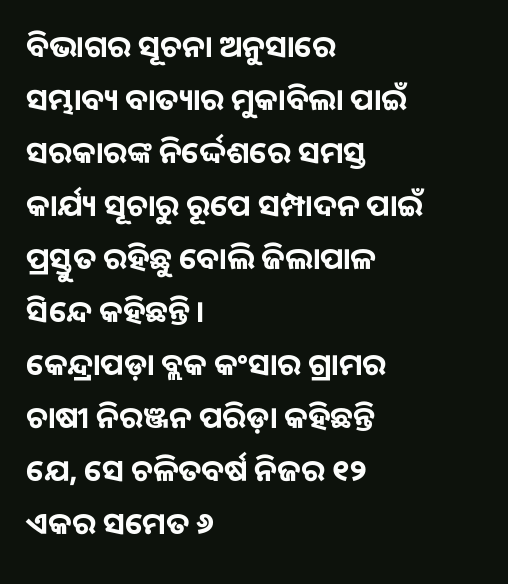ବିଭାଗର ସୂଚନା ଅନୁସାରେ ସମ୍ଭାବ୍ୟ ବାତ୍ୟାର ମୁକାବିଲା ପାଇଁ ସରକାରଙ୍କ ନିର୍ଦ୍ଦେଶରେ ସମସ୍ତ କାର୍ଯ୍ୟ ସୂଚାରୁ ରୂପେ ସମ୍ପାଦନ ପାଇଁ ପ୍ରସ୍ତୁତ ରହିଛୁ ବୋଲି ଜିଲାପାଳ ସିନ୍ଦେ କହିଛନ୍ତି।
କେନ୍ଦ୍ରାପଡ଼ା ବ୍ଲକ କଂସାର ଗ୍ରାମର ଚାଷୀ ନିରଞ୍ଜନ ପରିଡ଼ା କହିଛନ୍ତି ଯେ, ସେ ଚଳିତବର୍ଷ ନିଜର ୧୨ ଏକର ସମେତ ୬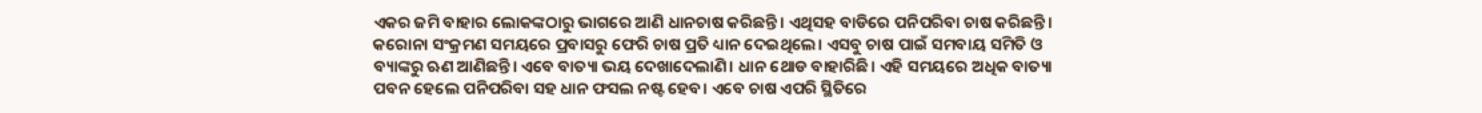ଏକର ଜମି ବାହାର ଲୋକଙ୍କଠାରୁ ଭାଗରେ ଆଣି ଧାନଚାଷ କରିଛନ୍ତି। ଏଥିସହ ବାଡିରେ ପନିପରିବା ଚାଷ କରିଛନ୍ତି। କରୋନା ସଂକ୍ରମଣ ସମୟରେ ପ୍ରବାସରୁ ଫେରି ଚାଷ ପ୍ରତି ଧ୍ୟାନ ଦେଇଥିଲେ। ଏସବୁ ଚାଷ ପାଇଁ ସମବାୟ ସମିତି ଓ ବ୍ୟାଙ୍କରୁ ଋଣ ଆଣିଛନ୍ତି। ଏବେ ବାତ୍ୟା ଭୟ ଦେଖାଦେଲାଣି। ଧାନ ଥୋଡ ବାହାରିଛି। ଏହି ସମୟରେ ଅଧିକ ବାତ୍ୟା ପବନ ହେଲେ ପନିପରିବା ସହ ଧାନ ଫସଲ ନଷ୍ଟ ହେବ। ଏବେ ଚାଷ ଏପରି ସ୍ଥିତିରେ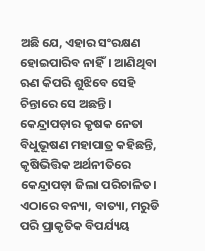ଅଛି ଯେ, ଏହାର ସଂରକ୍ଷଣ ହୋଇପାରିବ ନାହିଁ। ଆଣିଥିବା ଋଣ କିପରି ଶୁଝିବେ ସେହି ଚିନ୍ତାରେ ସେ ଅଛନ୍ତି। କେନ୍ଦ୍ରାପଡ଼ାର କୃଷକ ନେତା ବିଧୁଭୂଷଣ ମହାପାତ୍ର କହିଛନ୍ତି, କୃଷିଭିତ୍ତିକ ଅର୍ଥନୀତିରେ କେନ୍ଦ୍ରାପଡ଼ା ଜିଲା ପରିଚାଳିତ। ଏଠାରେ ବନ୍ୟା, ବାତ୍ୟା, ମରୁଡି ପରି ପ୍ରାକୃତିକ ବିପର୍ଯ୍ୟୟ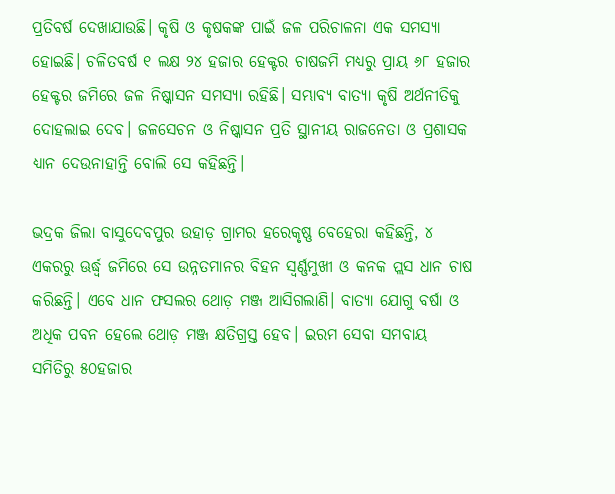ପ୍ରତିବର୍ଷ ଦେଖାଯାଉଛି। କୃଷି ଓ କୃଷକଙ୍କ ପାଇଁ ଜଳ ପରିଚାଳନା ଏକ ସମସ୍ୟା ହୋଇଛି। ଚଳିତବର୍ଷ ୧ ଲକ୍ଷ ୨୪ ହଜାର ହେକ୍ଟର ଚାଷଜମି ମଧ୍ୟରୁ ପ୍ରାୟ ୬୮ ହଜାର ହେକ୍ଟର ଜମିରେ ଜଳ ନିଷ୍କାସନ ସମସ୍ୟା ରହିଛି। ସମ୍ଭାବ୍ୟ ବାତ୍ୟା କୃଷି ଅର୍ଥନୀତିକୁ ଦୋହଲାଇ ଦେବ। ଜଳସେଚନ ଓ ନିଷ୍କାସନ ପ୍ରତି ସ୍ଥାନୀୟ ରାଜନେତା ଓ ପ୍ରଶାସକ ଧ୍ୟାନ ଦେଉନାହାନ୍ତି ବୋଲି ସେ କହିଛନ୍ତି।

ଭଦ୍ରକ ଜିଲା ବାସୁଦେବପୁର ଉହାଡ଼ ଗ୍ରାମର ହରେକୃଷ୍ଣ ବେହେରା କହିଛନ୍ତି, ୪ ଏକରରୁ ଊର୍ଦ୍ଧ୍ୱ ଜମିରେ ସେ ଉନ୍ନତମାନର ବିହନ ସ୍ବର୍ଣ୍ଣମୁଖୀ ଓ କନକ ପ୍ଲସ ଧାନ ଚାଷ କରିଛନ୍ତି। ଏବେ ଧାନ ଫସଲର ଥୋଡ଼ ମଞ୍ଜ ଆସିଗଲାଣି। ବାତ୍ୟା ଯୋଗୁ ବର୍ଷା ଓ ଅଧିକ ପବନ ହେଲେ ଥୋଡ଼ ମଞ୍ଜ କ୍ଷତିଗ୍ରସ୍ତ ହେବ। ଇରମ ସେବା ସମବାୟ ସମିତିରୁ ୫୦ହଜାର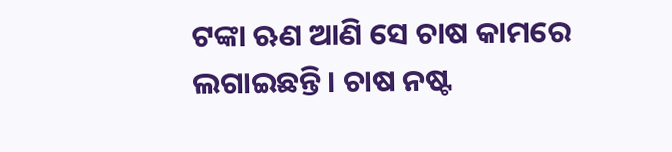ଟଙ୍କା ଋଣ ଆଣି ସେ ଚାଷ କାମରେ ଲଗାଇଛନ୍ତି। ଚାଷ ନଷ୍ଟ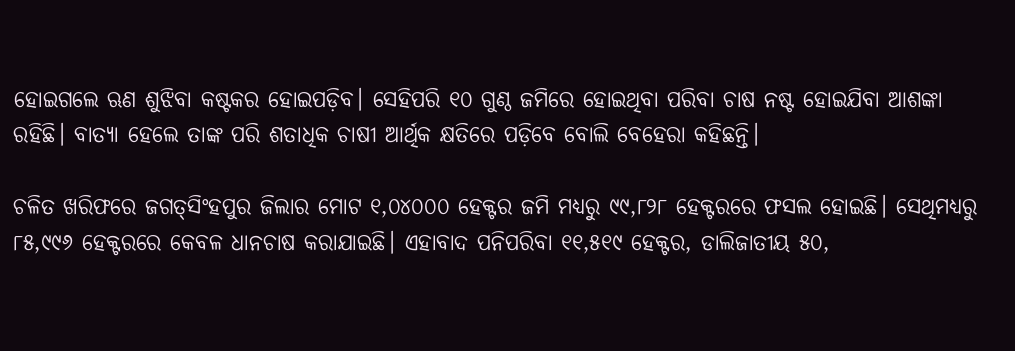ହୋଇଗଲେ ଋଣ ଶୁଝିବା କଷ୍ଟକର ହୋଇପଡ଼ିବ। ସେହିପରି ୧୦ ଗୁଣ୍ଠ ଜମିରେ ହୋଇଥିବା ପରିବା ଚାଷ ନଷ୍ଟ ହୋଇଯିବା ଆଶଙ୍କା ରହିଛି। ବାତ୍ୟା ହେଲେ ତାଙ୍କ ପରି ଶତାଧିକ ଚାଷୀ ଆର୍ଥିକ କ୍ଷତିରେ ପଡ଼ିବେ ବୋଲି ବେହେରା କହିଛନ୍ତି।

ଚଳିତ ଖରିଫରେ ଜଗତ୍‌ସିଂହପୁର ଜିଲାର ମୋଟ ୧,୦୪୦୦୦ ହେକ୍ଟର ଜମି ମଧ୍ୟରୁ ୯୯,୮୨୮ ହେକ୍ଟରରେ ଫସଲ ହୋଇଛି। ସେଥିମଧ୍ୟରୁ ୮୫,୯୯୬ ହେକ୍ଟରରେ କେବଳ ଧାନଚାଷ କରାଯାଇଛି। ଏହାବାଦ ପନିପରିବା ୧୧,୫୧୯ ହେକ୍ଟର, ଡାଲିଜାତୀୟ ୫୦,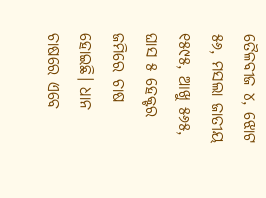ତୈଳବୀଜ ୪, ଝୋଟ ୫୬, ମସଲା ଜାତୀୟ ୧୫୯୫, ଆଖୁ ୫୬୫, ଘାସ ୫ ହେକ୍ଟର ଜମିରେ ଚାଷ ହୋଇଛି। ଧାନ ଚାଷରେ ଏବେ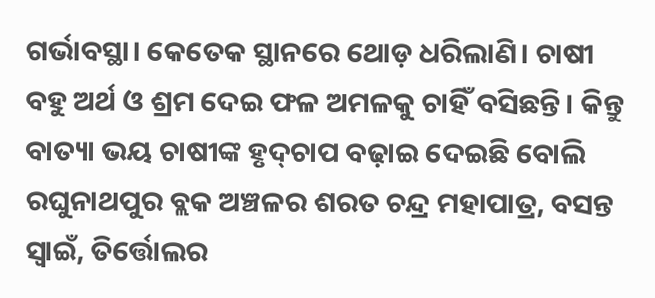ଗର୍ଭାବସ୍ଥା। କେତେକ ସ୍ଥାନରେ ଥୋଡ଼ ଧରିଲାଣି। ଚାଷୀ ବହୁ ଅର୍ଥ ଓ ଶ୍ରମ ଦେଇ ଫଳ ଅମଳକୁ ଚାହିଁ ବସିଛନ୍ତି। କିନ୍ତୁ ବାତ୍ୟା ଭୟ ଚାଷୀଙ୍କ ହୃଦ୍‌ଚାପ ବଢ଼ାଇ ଦେଇଛି ବୋଲି ରଘୁନାଥପୁର ବ୍ଲକ ଅଞ୍ଚଳର ଶରତ ଚନ୍ଦ୍ର ମହାପାତ୍ର, ବସନ୍ତ ସ୍ବାଇଁ, ତିର୍ତ୍ତୋଲର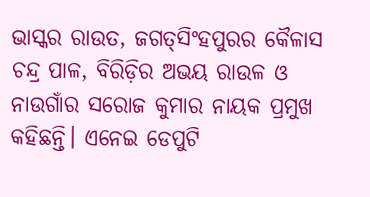ଭାସ୍କର ରାଉତ, ଜଗତ୍‌ସିଂହପୁରର କୈଳାସ ଚନ୍ଦ୍ର ପାଳ, ବିରିଡ଼ିର ଅଭୟ ରାଉଳ ଓ ନାଉଗାଁର ସରୋଜ କୁମାର ନାୟକ ପ୍ରମୁଖ କହିଛନ୍ତି। ଏନେଇ ଡେପୁଟି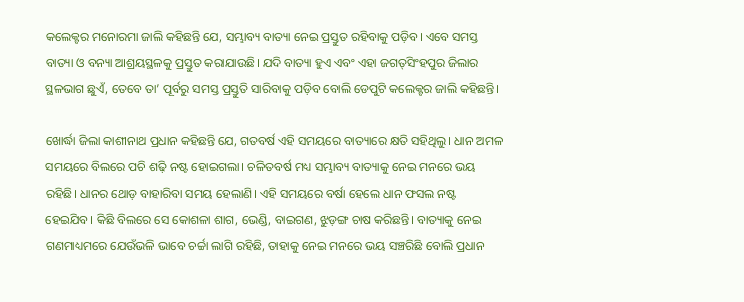କଲେକ୍ଟର ମନୋରମା ଜାଲି କହିଛନ୍ତି ଯେ, ସମ୍ଭାବ୍ୟ ବାତ୍ୟା ନେଇ ପ୍ରସ୍ତୁତ ରହିବାକୁ ପଡ଼ିବ। ଏବେ ସମସ୍ତ ବାତ୍ୟା ଓ ବନ୍ୟା ଆଶ୍ରୟସ୍ଥଳକୁ ପ୍ରସ୍ତୁତ କରାଯାଉଛି। ଯଦି ବାତ୍ୟା ହୁଏ ଏବଂ ଏହା ଜଗତ୍‌ସିଂହପୁର ଜିଲାର ସ୍ଥଳଭାଗ ଛୁଏଁ, ତେବେ ତା’ ପୂର୍ବରୁ ସମସ୍ତ ପ୍ରସ୍ତୁତି ସାରିବାକୁ ପଡ଼ିବ ବୋଲି ଡେପୁଟି କଲେକ୍ଟର ଜାଲି କହିଛନ୍ତି।

ଖୋର୍ଦ୍ଧା ଜିଲା କାଶୀନାଥ ପ୍ରଧାନ କହିଛନ୍ତି ଯେ, ଗତବର୍ଷ ଏହି ସମୟରେ ବାତ୍ୟାରେ କ୍ଷତି ସହିଥିଲୁ। ଧାନ ଅମଳ ସମୟରେ ବିଲରେ ପଚି ଶଢ଼ି ନଷ୍ଟ ହୋଇଗଲା। ଚଳିତବର୍ଷ ମଧ୍ୟ ସମ୍ଭାବ୍ୟ ବାତ୍ୟାକୁ ନେଇ ମନରେ ଭୟ ରହିଛି। ଧାନର ଥୋଡ଼ ବାହାରିବା ସମୟ ହେଲାଣି। ଏହି ସମୟରେ ବର୍ଷା ହେଲେ ଧାନ ଫସଲ ନଷ୍ଟ ହେଇଯିବ। କିଛି ବିଲରେ ସେ କୋଶଳା ଶାଗ, ଭେଣ୍ଡି, ବାଇଗଣ, ଝୁଡ଼ଙ୍ଗ ଚାଷ କରିଛନ୍ତି। ବାତ୍ୟାକୁ ନେଇ ଗଣମାଧ୍ୟମରେ ଯେଉଁଭଳି ଭାବେ ଚର୍ଚ୍ଚା ଲାଗି ରହିଛି, ତାହାକୁ ନେଇ ମନରେ ଭୟ ସଞ୍ଚରିଛି ବୋଲି ପ୍ରଧାନ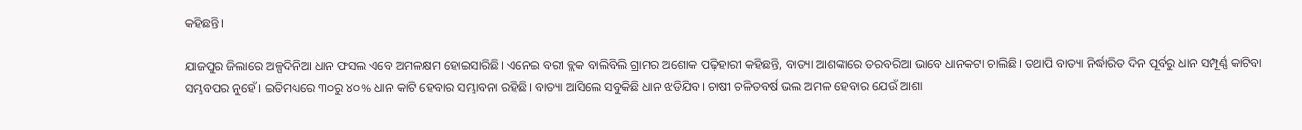କହିଛନ୍ତି।

ଯାଜପୁର ଜିଲାରେ ଅଳ୍ପଦିନିଆ ଧାନ ଫସଲ ଏବେ ଅମଳକ୍ଷମ ହୋଇସାରିଛି। ଏନେଇ ବରୀ ବ୍ଲକ ବାଲିବିଲି ଗ୍ରାମର ଅଶୋକ ପଢ଼ିହାରୀ କହିଛନ୍ତି, ବାତ୍ୟା ଆଶଙ୍କାରେ ତରବରିଆ ଭାବେ ଧାନକଟା ଚାଲିଛି। ତଥାପି ବାତ୍ୟା ନିର୍ଦ୍ଧାରିତ ଦିନ ପୂର୍ବରୁ ଧାନ ସମ୍ପୂର୍ଣ୍ଣ କାଟିବା ସମ୍ଭବପର ନୁହେଁ। ଇତିମଧ୍ୟରେ ୩୦ରୁ ୪୦% ଧାନ କାଟି ହେବାର ସମ୍ଭାବନା ରହିଛି। ବାତ୍ୟା ଆସିଲେ ସବୁକିଛି ଧାନ ଝଡିଯିବ। ଚାଷୀ ଚଳିତବର୍ଷ ଭଲ ଅମଳ ହେବାର ଯେଉଁ ଆଶା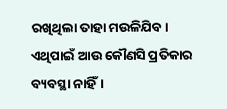ରଖିଥିଲା ତାହା ମଉଳିଯିବ। ଏଥିପାଇଁ ଆଉ କୌଣସି ପ୍ରତିକାର ବ୍ୟବସ୍ଥା ନାହିଁ।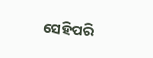ସେହିପରି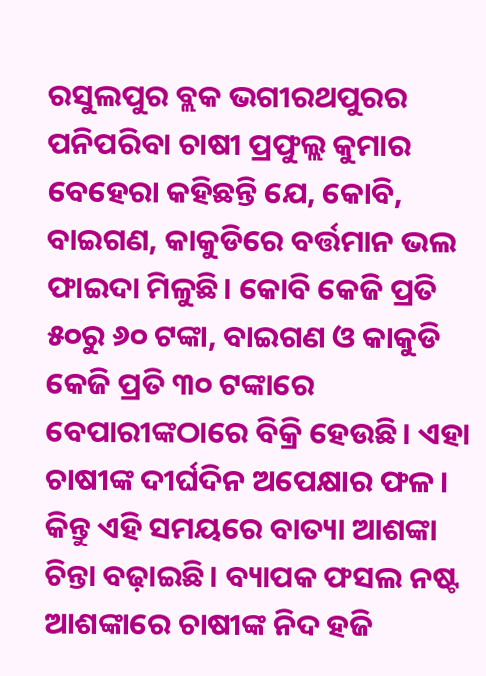ରସୁଲପୁର ବ୍ଲକ ଭଗୀରଥପୁରର ପନିପରିବା ଚାଷୀ ପ୍ରଫୁଲ୍ଲ କୁମାର ବେହେରା କହିଛନ୍ତି ଯେ, କୋବି, ବାଇଗଣ, କାକୁଡିରେ ବର୍ତ୍ତମାନ ଭଲ ଫାଇଦା ମିଳୁଛି। କୋବି କେଜି ପ୍ରତି ୫୦ରୁ ୬୦ ଟଙ୍କା, ବାଇଗଣ ଓ କାକୁଡି କେଜି ପ୍ରତି ୩୦ ଟଙ୍କାରେ ବେପାରୀଙ୍କଠାରେ ବିକ୍ରି ହେଉଛି। ଏହା ଚାଷୀଙ୍କ ଦୀର୍ଘଦିନ ଅପେକ୍ଷାର ଫଳ। କିନ୍ତୁ ଏହି ସମୟରେ ବାତ୍ୟା ଆଶଙ୍କା ଚିନ୍ତା ବଢ଼ାଇଛି। ବ୍ୟାପକ ଫସଲ ନଷ୍ଟ ଆଶଙ୍କାରେ ଚାଷୀଙ୍କ ନିଦ ହଜି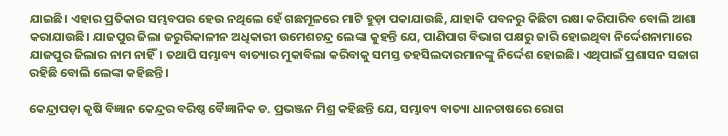ଯାଇଛି। ଏହାର ପ୍ରତିକାର ସମ୍ଭବପର ହେଉ ନଥିଲେ ହେଁ ଗଛମୂଳରେ ମାଟି ହୁଡ଼ା ପକାଯାଉଛି, ଯାହାକି ପବନରୁ କିଛିଟା ରକ୍ଷା କରିପାରିବ ବୋଲି ଆଶା କରାଯାଉଛି। ଯାଜପୁର ଜିଲା ଜରୁରିକାଳୀନ ଅଧିକାରୀ ଉମେଶଚନ୍ଦ୍ର ଲେଙ୍କା କୁହନ୍ତି ଯେ, ପାଣିପାଗ ବିଭାଗ ପକ୍ଷରୁ ଜାରି ହୋଇଥିବା ନିର୍ଦ୍ଦେଶନାମାରେ ଯାଜପୁର ଜିଲାର ନାମ ନାହିଁ। ତଥାପି ସମ୍ଭାବ୍ୟ ବାତ୍ୟାର ମୁକାବିଲା କରିବାକୁ ସମସ୍ତ ତହସିଲଦାରମାନଙ୍କୁ ନିର୍ଦ୍ଦେଶ ହୋଇଛି। ଏଥିପାଇଁ ପ୍ରଶାସନ ସଜାଗ ରହିଛି ବୋଲି ଲେଙ୍କା କହିଛନ୍ତି।

କେନ୍ଦ୍ରାପଡ଼ା କୃଷି ବିଜ୍ଞାନ କେନ୍ଦ୍ରର ବରିଷ୍ଠ ବୈଜ୍ଞାନିକ ଡ. ପ୍ରଭଞ୍ଜନ ମିଶ୍ର କହିଛନ୍ତି ଯେ, ସମ୍ଭାବ୍ୟ ବାତ୍ୟା ଧାନଚାଷରେ ରୋଗ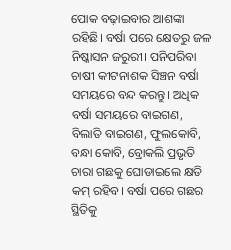ପୋକ ବଢ଼ାଇବାର ଆଶଙ୍କା ରହିଛି। ବର୍ଷା ପରେ କ୍ଷେତରୁ ଜଳ ନିଷ୍କାସନ ଜରୁରୀ। ପନିପରିବା ଚାଷୀ କୀଟନାଶକ ସିଞ୍ଚନ ବର୍ଷା ସମୟରେ ବନ୍ଦ କରନ୍ତୁ। ଅଧିକ ବର୍ଷା ସମୟରେ ବାଇଗଣ, ବିଲାତି ବାଇଗଣ, ଫୁଲକୋବି, ବନ୍ଧା କୋବି, ବ୍ରୋକଲି ପ୍ରଭୃତି ଚାରା ଗଛକୁ ଘୋଡାଇଲେ କ୍ଷତି କମ୍‌ ରହିବ। ବର୍ଷା ପରେ ଗଛର ସ୍ଥିତିକୁ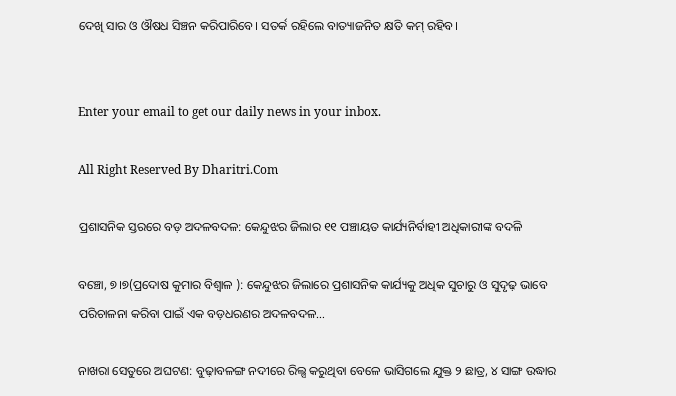ଦେଖି ସାର ଓ ଔଷଧ ସିଞ୍ଚନ କରିପାରିବେ। ସତର୍କ ରହିଲେ ବାତ୍ୟାଜନିତ କ୍ଷତି କମ୍‌ ରହିବ।


Enter your email to get our daily news in your inbox.

All Right Reserved By Dharitri.Com

ପ୍ରଶାସନିକ ସ୍ତରରେ ବଡ଼ ଅଦଳବଦଳ: କେନ୍ଦୁଝର ଜିଲାର ୧୧ ପଞ୍ଚାୟତ କାର୍ଯ୍ୟନିର୍ବାହୀ ଅଧିକାରୀଙ୍କ ବଦଳି

ବଞ୍ଚୋ, ୭।୭(ପ୍ରଦୋଷ କୁମାର ବିଶ୍ୱାଳ ): କେନ୍ଦୁଝର ଜିଲାରେ ପ୍ରଶାସନିକ କାର୍ଯ୍ୟକୁ ଅଧିକ ସୁଚାରୁ ଓ ସୁଦୃଢ଼ ଭାବେ ପରିଚାଳନା କରିବା ପାଇଁ ଏକ ବଡ଼ଧରଣର ଅଦଳବଦଳ…

ନାଖରା ସେତୁରେ ଅଘଟଣ: ବୁଢ଼ାବଳଙ୍ଗ ନଦୀରେ ରିଲ୍ସ କରୁଥିବା ବେଳେ ଭାସିଗଲେ ଯୁକ୍ତ ୨ ଛାତ୍ର, ୪ ସାଙ୍ଗ ଉଦ୍ଧାର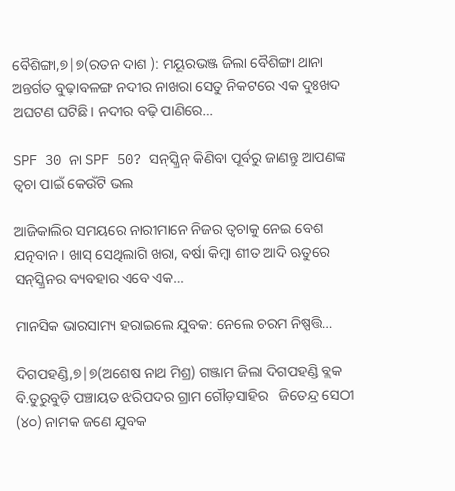ବୈଶିଙ୍ଗା,୭|୭(ରତନ ଦାଶ ): ମୟୂରଭଞ୍ଜ ଜିଲା ବୈଶିଙ୍ଗା ଥାନା ଅନ୍ତର୍ଗତ ବୁଢ଼ାବଳଙ୍ଗ ନଦୀର ନାଖରା ସେତୁ ନିକଟରେ ଏକ ଦୁଃଖଦ ଅଘଟଣ ଘଟିଛି। ନଦୀର ବଢ଼ି ପାଣିରେ…

SPF 30 ନା SPF 50? ସନ୍‌ସ୍କ୍ରିନ୍ କିଣିବା ପୂର୍ବରୁ ଜାଣନ୍ତୁ ଆପଣଙ୍କ ତ୍ୱଚା ପାଇଁ କେଉଁଟି ଭଲ

ଆଜିକାଲିର ସମୟରେ ନାରୀମାନେ ନିଜର ତ୍ୱଚାକୁ ନେଇ ବେଶ ଯତ୍ନବାନ। ଖାସ୍‌ ସେଥିଲାଗି ଖରା, ବର୍ଷା କିମ୍ବା ଶୀତ ଆଦି ଋତୁରେ ସନ୍‌ସ୍କ୍ରିନର ବ୍ୟବହାର ଏବେ ଏକ…

ମାନସିକ ଭାରସାମ୍ୟ ହରାଇଲେ ଯୁବକ: ନେଲେ ଚରମ ନିଷ୍ପତ୍ତି…

ଦିଗପହଣ୍ଡି,୭|୭(ଅଶେଷ ନାଥ ମିଶ୍ର) ଗଞ୍ଜାମ ଜିଲା ଦିଗପହଣ୍ଡି ବ୍ଲକ ବି.ତୁରୁବୁଡ଼ି ପଞ୍ଚାୟତ ଝରିପଦର ଗ୍ରାମ ଗୌଡ଼ସାହିର   ଜିତେନ୍ଦ୍ର ସେଠୀ (୪୦) ନାମକ ଜଣେ ଯୁବକ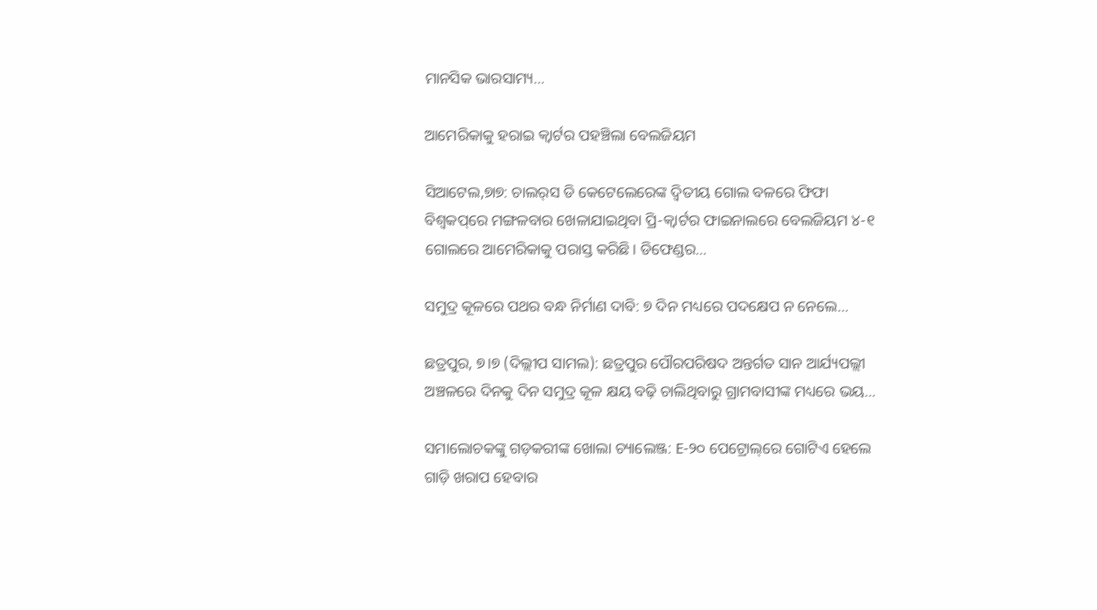ମାନସିକ ଭାରସାମ୍ୟ…

ଆମେରିକାକୁ ହରାଇ କ୍ୱାର୍ଟର ପହଞ୍ଚିଲା ବେଲଜିୟମ

ସିଆଟେଲ,୭ା୭: ଚାଲର୍‌ସ ଡି କେଟେଲେରେଙ୍କ ଦ୍ୱିତୀୟ ଗୋଲ ବଳରେ ଫିଫା ବିଶ୍ୱକପ୍‌ରେ ମଙ୍ଗଳବାର ଖେଳାଯାଇଥିବା ପ୍ରି-କ୍ୱାର୍ଟର ଫାଇନାଲରେ ବେଲଜିୟମ ୪-୧ ଗୋଲରେ ଆମେରିକାକୁ ପରାସ୍ତ କରିଛି। ଡିଫେଣ୍ଡର…

ସମୁଦ୍ର କୂଳରେ ପଥର ବନ୍ଧ ନିର୍ମାଣ ଦାବି: ୭ ଦିନ ମଧ୍ୟରେ ପଦକ୍ଷେପ ନ ନେଲେ…

ଛତ୍ରପୁର, ୭।୭ (ଦିଲ୍ଲୀପ ସାମଲ): ଛତ୍ରପୁର ପୌରପରିଷଦ ଅନ୍ତର୍ଗତ ସାନ ଆର୍ଯ୍ୟପଲ୍ଲୀ ଅଞ୍ଚଳରେ ଦିନକୁ ଦିନ ସମୁଦ୍ର କୂଳ କ୍ଷୟ ବଢ଼ି ଚାଲିଥିବାରୁ ଗ୍ରାମବାସୀଙ୍କ ମଧ୍ୟରେ ଭୟ…

ସମାଲୋଚକଙ୍କୁ ଗଡ଼କରୀଙ୍କ ଖୋଲା ଚ୍ୟାଲେଞ୍ଜ: E-୨୦ ପେଟ୍ରୋଲ୍‌ରେ ଗୋଟିଏ ହେଲେ ଗାଡ଼ି ଖରାପ ହେବାର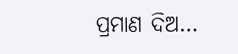ପ୍ରମାଣ ଦିଅ…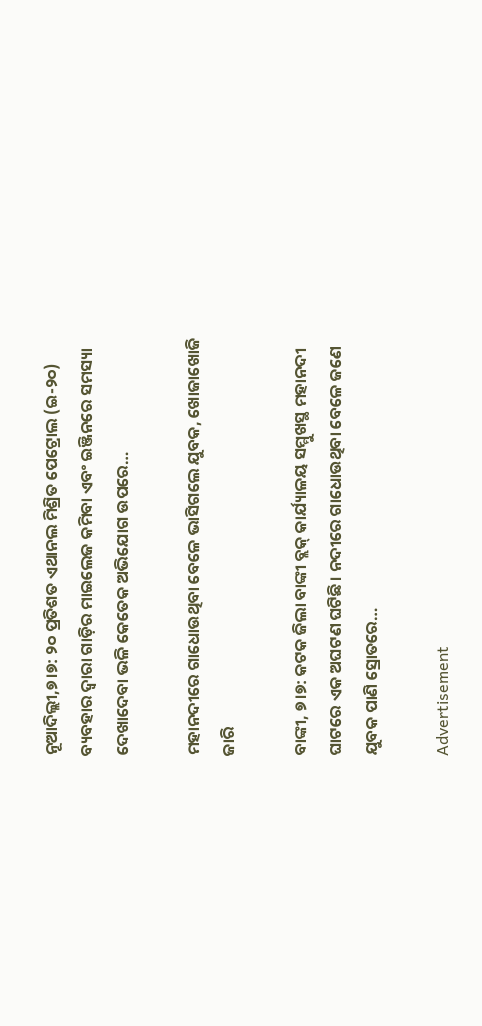ନୂଆଦିଲ୍ଲୀ,୭।୭: ୨୦ ପ୍ରତିଶତ ଏଥାନଲ ମିଶ୍ରିତ ପେଟ୍ରୋଲ (ଇ-୨୦) ବ୍ୟବହାର ଦ୍ୱାରା ଗାଡ଼ିର ମାଇଲେଜ କମିବା ଏବଂ ଇଞ୍ଜିନରେ ସମସ୍ୟା ଦେଖାଦେବା ଭଳି କେତେକ ଅଭିଯୋଗ ଉପରେ…

ମହାନଦୀରେ ଗାଧୋଉଥିବା ବେଳେ ଭାସିଗଲେ ଯୁବକ, ଖୋଜାଖୋଜି ଜାରି

ବାଙ୍କୀ, ୭।୭: କଟକ ଜିଲା ବାଙ୍କୀ ବ୍ଲକ୍ କାର୍ଯ୍ୟାଳୟ ସମ୍ମୁଖସ୍ଥ ମହାନଦୀ ଘାଟରେ ଏକ ଅଘଟଣ ଘଟିଛି। ନଦୀରେ ଗାଧୋଉଥିବା ବେଳେ ଜଣେ ଯୁବକ ପାଣି ସ୍ରୋତରେ…

Advertisement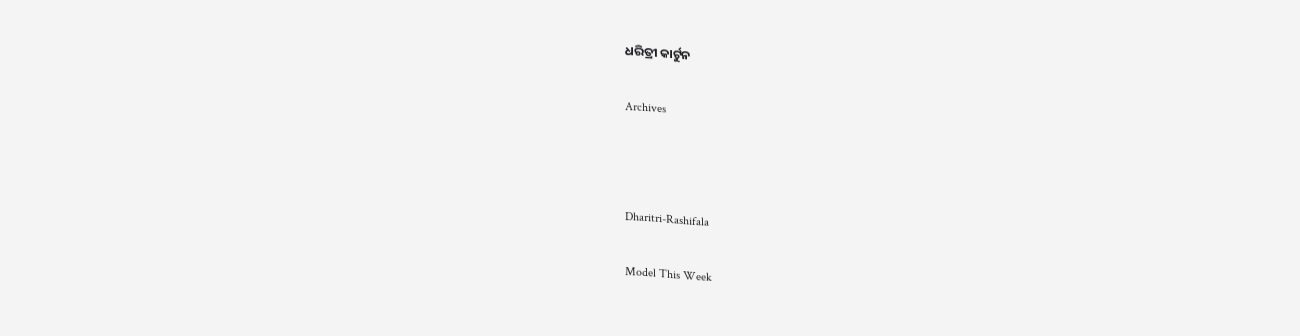ଧରିତ୍ରୀ କାର୍ଟୁନ

Archives



Dharitri-Rashifala

Model This Week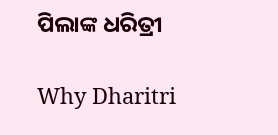ପିଲାଙ୍କ ଧରିତ୍ରୀ

Why Dharitri